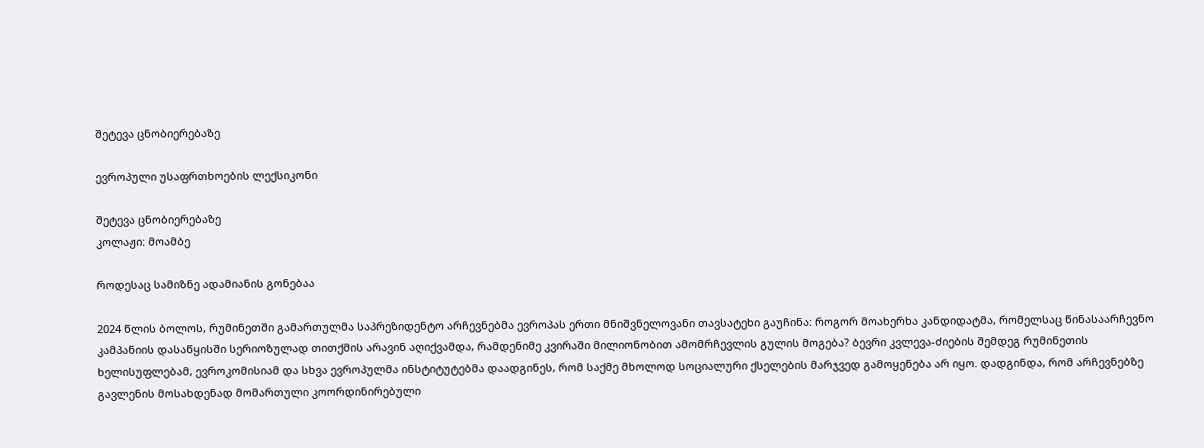შეტევა ცნობიერებაზე

ევროპული უსაფრთხოების ლექსიკონი

შეტევა ცნობიერებაზე
კოლაჟი: მოამბე

როდესაც სამიზნე ადამიანის გონებაა

2024 წლის ბოლოს, რუმინეთში გამართულმა საპრეზიდენტო არჩევნებმა ევროპას ერთი მნიშვნელოვანი თავსატეხი გაუჩინა: როგორ მოახერხა კანდიდატმა, რომელსაც წინასაარჩევნო კამპანიის დასაწყისში სერიოზულად თითქმის არავინ აღიქვამდა, რამდენიმე კვირაში მილიონობით ამომრჩევლის გულის მოგება? ბევრი კვლევა-ძიების შემდეგ რუმინეთის ხელისუფლებამ, ევროკომისიამ და სხვა ევროპულმა ინსტიტუტებმა დაადგინეს, რომ საქმე მხოლოდ სოციალური ქსელების მარჯვედ გამოყენება არ იყო. დადგინდა, რომ არჩევნებზე გავლენის მოსახდენად მომართული კოორდინირებული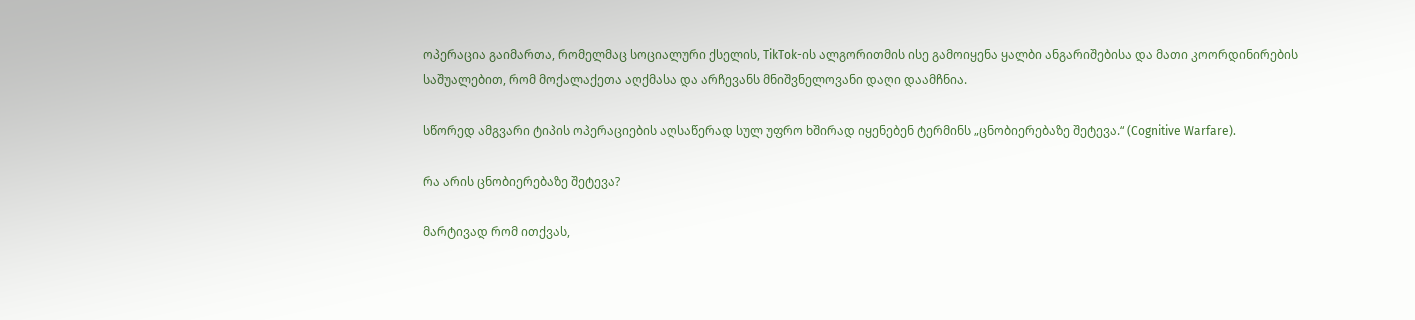ოპერაცია გაიმართა, რომელმაც სოციალური ქსელის, TikTok-ის ალგორითმის ისე გამოიყენა ყალბი ანგარიშებისა და მათი კოორდინირების საშუალებით, რომ მოქალაქეთა აღქმასა და არჩევანს მნიშვნელოვანი დაღი დაამჩნია.

სწორედ ამგვარი ტიპის ოპერაციების აღსაწერად სულ უფრო ხშირად იყენებენ ტერმინს „ცნობიერებაზე შეტევა.“ (Cognitive Warfare).

რა არის ცნობიერებაზე შეტევა?

მარტივად რომ ითქვას,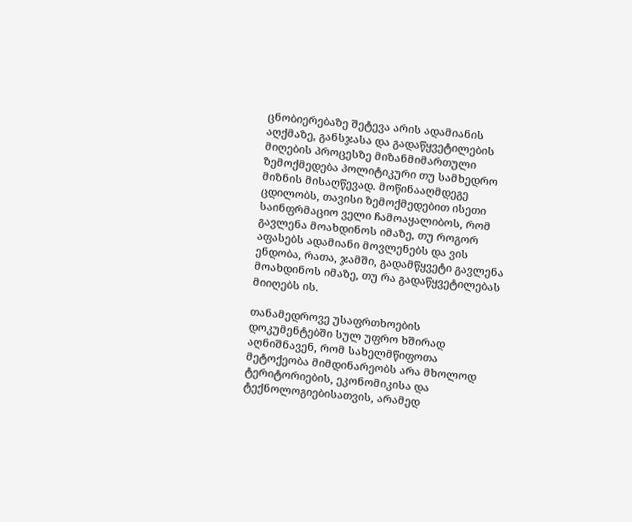ცნობიერებაზე შეტევა არის ადამიანის აღქმაზე, განსჯასა და გადაწყვეტილების მიღების პროცესზე მიზანმიმართული ზემოქმედება პოლიტიკური თუ სამხედრო მიზნის მისაღწევად. მოწინააღმდეგე ცდილობს, თავისი ზემოქმედებით ისეთი საინფრმაციო ველი ჩამოაყალიბოს, რომ გავლენა მოახდინოს იმაზე, თუ როგორ აფასებს ადამიანი მოვლენებს და ვის ენდობა, რათა, ჯამში, გადამწყვეტი გავლენა მოახდინოს იმაზე, თუ რა გადაწყვეტილებას მიიღებს ის.

თანამედროვე უსაფრთხოების დოკუმენტებში სულ უფრო ხშირად აღნიშნავენ, რომ სახელმწიფოთა მეტოქეობა მიმდინარეობს არა მხოლოდ ტერიტორიების, ეკონომიკისა და ტექნოლოგიებისათვის, არამედ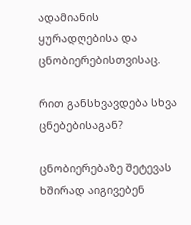ადამიანის ყურადღებისა და ცნობიერებისთვისაც.

რით განსხვავდება სხვა ცნებებისაგან?

ცნობიერებაზე შეტევას ხშირად აიგივებენ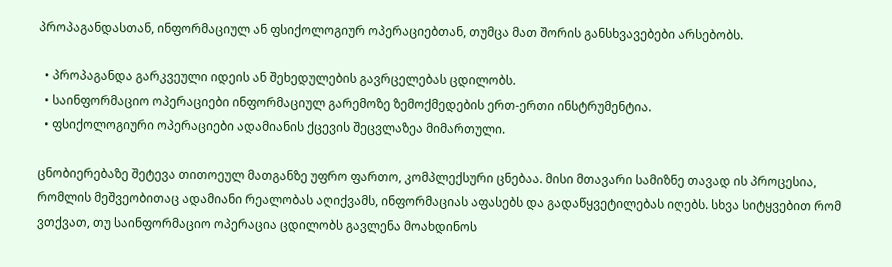პროპაგანდასთან, ინფორმაციულ ან ფსიქოლოგიურ ოპერაციებთან, თუმცა მათ შორის განსხვავებები არსებობს.

  • პროპაგანდა გარკვეული იდეის ან შეხედულების გავრცელებას ცდილობს.
  • საინფორმაციო ოპერაციები ინფორმაციულ გარემოზე ზემოქმედების ერთ-ერთი ინსტრუმენტია.
  • ფსიქოლოგიური ოპერაციები ადამიანის ქცევის შეცვლაზეა მიმართული.

ცნობიერებაზე შეტევა თითოეულ მათგანზე უფრო ფართო, კომპლექსური ცნებაა. მისი მთავარი სამიზნე თავად ის პროცესია, რომლის მეშვეობითაც ადამიანი რეალობას აღიქვამს, ინფორმაციას აფასებს და გადაწყვეტილებას იღებს. სხვა სიტყვებით რომ ვთქვათ, თუ საინფორმაციო ოპერაცია ცდილობს გავლენა მოახდინოს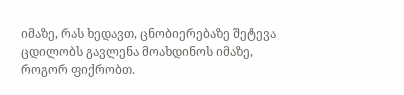იმაზე, რას ხედავთ, ცნობიერებაზე შეტევა ცდილობს გავლენა მოახდინოს იმაზე, როგორ ფიქრობთ.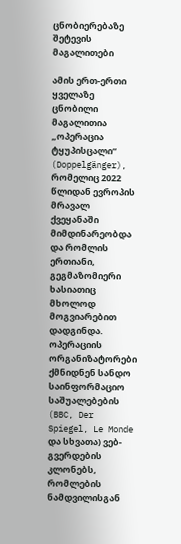ცნობიერებაზე შეტევის მაგალითები

ამის ერთ-ერთი ყველაზე ცნობილი მაგალითია „ოპერაცია ტყუპისცალი“ (Doppelgänger), რომელიც 2022 წლიდან ევროპის მრავალ ქვეყანაში მიმდინარეობდა და რომლის ერთიანი, გეგმაზომიერი ხასიათიც მხოლოდ მოგვიარებით დადგინდა. ოპერაციის ორგანიზატორები ქმნიდნენ სანდო საინფორმაციო საშუალებების (BBC, Der Spiegel, Le Monde და სხვათა) ვებ-გვერდების კლონებს, რომლების ნამდვილისგან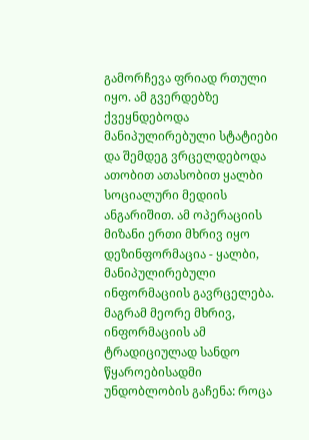გამორჩევა ფრიად რთული იყო. ამ გვერდებზე ქვეყნდებოდა მანიპულირებული სტატიები და შემდეგ ვრცელდებოდა ათობით ათასობით ყალბი სოციალური მედიის ანგარიშით. ამ ოპერაციის მიზანი ერთი მხრივ იყო დეზინფორმაცია - ყალბი, მანიპულირებული ინფორმაციის გავრცელება. მაგრამ მეორე მხრივ, ინფორმაციის ამ ტრადიციულად სანდო წყაროებისადმი უნდობლობის გაჩენა: როცა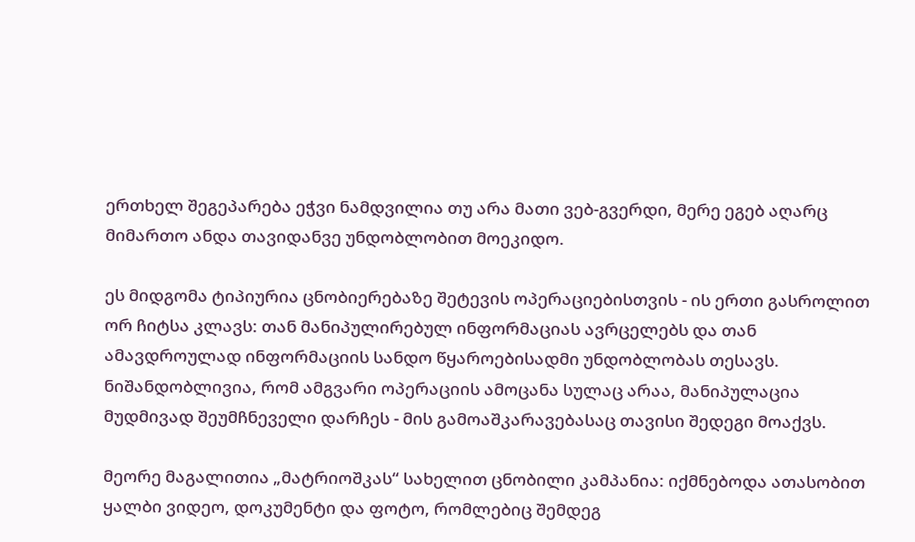ერთხელ შეგეპარება ეჭვი ნამდვილია თუ არა მათი ვებ-გვერდი, მერე ეგებ აღარც მიმართო ანდა თავიდანვე უნდობლობით მოეკიდო.

ეს მიდგომა ტიპიურია ცნობიერებაზე შეტევის ოპერაციებისთვის - ის ერთი გასროლით ორ ჩიტსა კლავს: თან მანიპულირებულ ინფორმაციას ავრცელებს და თან ამავდროულად ინფორმაციის სანდო წყაროებისადმი უნდობლობას თესავს. ნიშანდობლივია, რომ ამგვარი ოპერაციის ამოცანა სულაც არაა, მანიპულაცია მუდმივად შეუმჩნეველი დარჩეს - მის გამოაშკარავებასაც თავისი შედეგი მოაქვს.

მეორე მაგალითია „მატრიოშკას“ სახელით ცნობილი კამპანია: იქმნებოდა ათასობით ყალბი ვიდეო, დოკუმენტი და ფოტო, რომლებიც შემდეგ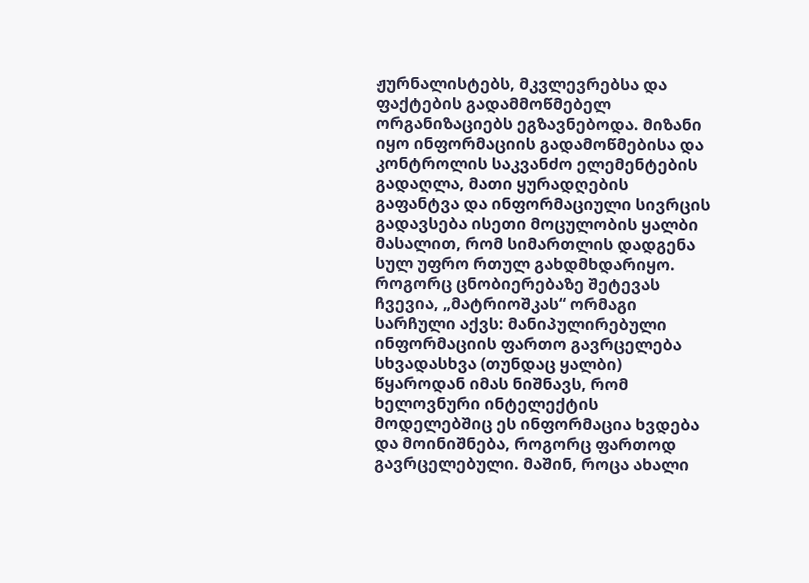ჟურნალისტებს, მკვლევრებსა და ფაქტების გადამმოწმებელ ორგანიზაციებს ეგზავნებოდა. მიზანი იყო ინფორმაციის გადამოწმებისა და კონტროლის საკვანძო ელემენტების გადაღლა, მათი ყურადღების გაფანტვა და ინფორმაციული სივრცის გადავსება ისეთი მოცულობის ყალბი მასალით, რომ სიმართლის დადგენა სულ უფრო რთულ გახდმხდარიყო. როგორც ცნობიერებაზე შეტევას ჩვევია, „მატრიოშკას“ ორმაგი სარჩული აქვს: მანიპულირებული ინფორმაციის ფართო გავრცელება სხვადასხვა (თუნდაც ყალბი) წყაროდან იმას ნიშნავს, რომ ხელოვნური ინტელექტის მოდელებშიც ეს ინფორმაცია ხვდება და მოინიშნება, როგორც ფართოდ გავრცელებული. მაშინ, როცა ახალი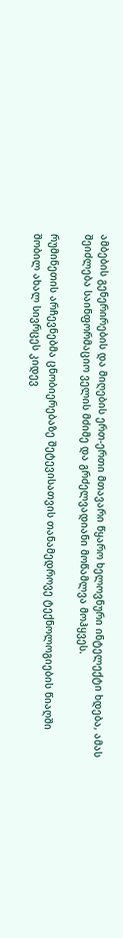ამბების გენერირების და მიღების ერთ-ერთი მთავარი წყარო ხელოვნური ინტელექტი ხდება, ამას შეიძლება საინფორმაციო ველის მძიმე და გრძელვადიანი მოწამლვა მოჰყვეს.

რუმინეთის არჩევნებმა ცნობიერებაზე შეტევისათვის თანამედროვე ტექნოლოგიების წიაღში შობილ ახალ სივრცეს კიდევ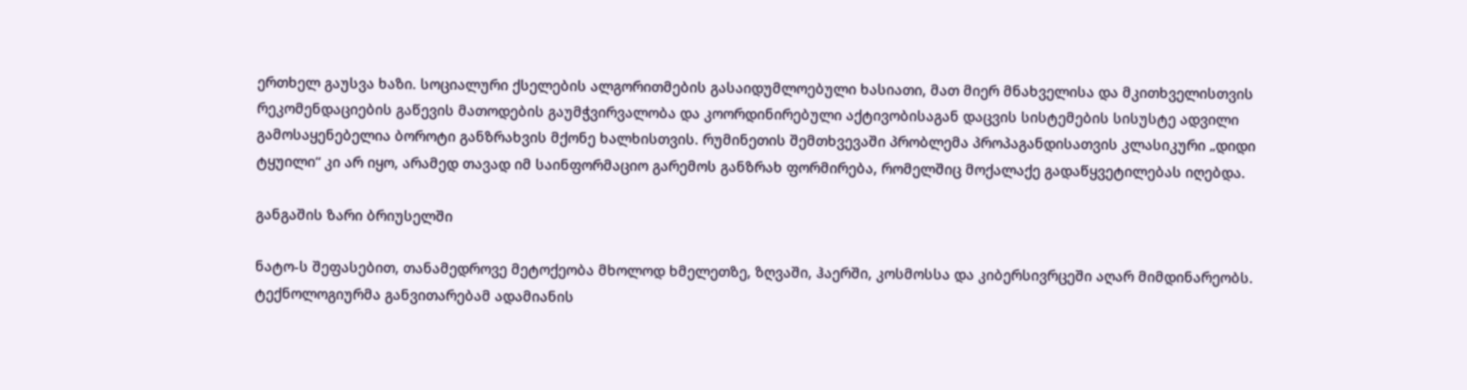ერთხელ გაუსვა ხაზი. სოციალური ქსელების ალგორითმების გასაიდუმლოებული ხასიათი, მათ მიერ მნახველისა და მკითხველისთვის რეკომენდაციების გაწევის მათოდების გაუმჭვირვალობა და კოორდინირებული აქტივობისაგან დაცვის სისტემების სისუსტე ადვილი გამოსაყენებელია ბოროტი განზრახვის მქონე ხალხისთვის. რუმინეთის შემთხვევაში პრობლემა პროპაგანდისათვის კლასიკური „დიდი ტყუილი“ კი არ იყო, არამედ თავად იმ საინფორმაციო გარემოს განზრახ ფორმირება, რომელშიც მოქალაქე გადაწყვეტილებას იღებდა.

განგაშის ზარი ბრიუსელში

ნატო-ს შეფასებით, თანამედროვე მეტოქეობა მხოლოდ ხმელეთზე, ზღვაში, ჰაერში, კოსმოსსა და კიბერსივრცეში აღარ მიმდინარეობს. ტექნოლოგიურმა განვითარებამ ადამიანის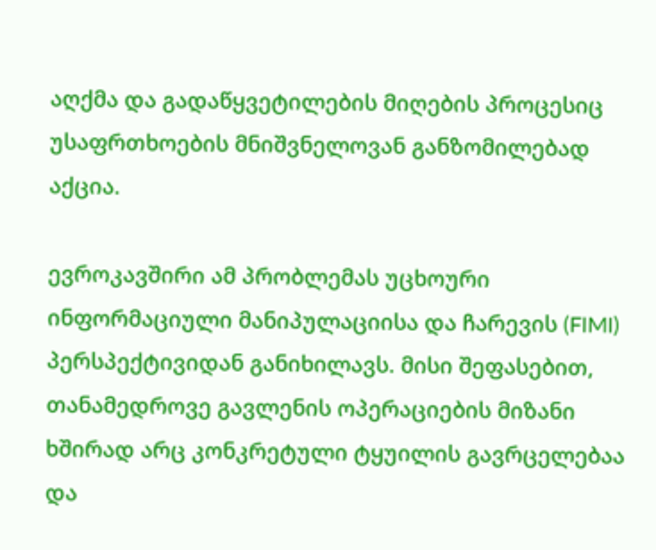აღქმა და გადაწყვეტილების მიღების პროცესიც უსაფრთხოების მნიშვნელოვან განზომილებად აქცია.

ევროკავშირი ამ პრობლემას უცხოური ინფორმაციული მანიპულაციისა და ჩარევის (FIMI) პერსპექტივიდან განიხილავს. მისი შეფასებით, თანამედროვე გავლენის ოპერაციების მიზანი ხშირად არც კონკრეტული ტყუილის გავრცელებაა და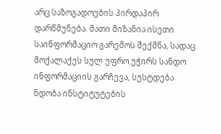არც საზოგადოების პირდაპირ დარწმუნება. მათი მიზანია ისეთი საინფორმაციო გარემოს შექმნა, სადაც მოქალაქეს სულ უფრო უჭირს სანდო ინფორმაციის გარჩევა, სუსტდება ნდობა ინსტიტუტების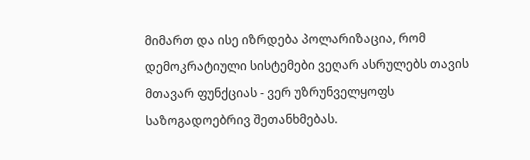მიმართ და ისე იზრდება პოლარიზაცია, რომ დემოკრატიული სისტემები ვეღარ ასრულებს თავის მთავარ ფუნქციას - ვერ უზრუნველყოფს საზოგადოებრივ შეთანხმებას.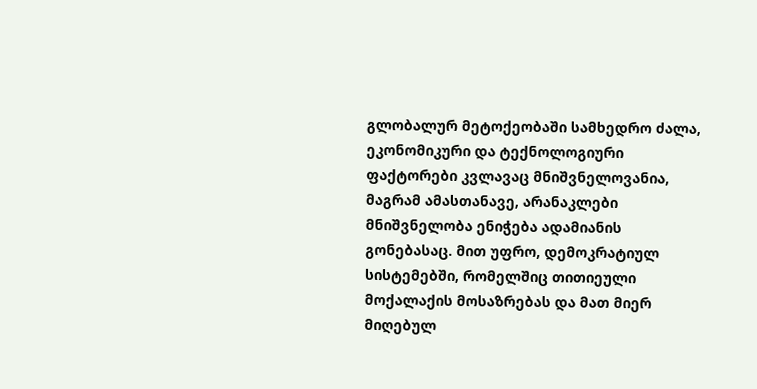გლობალურ მეტოქეობაში სამხედრო ძალა, ეკონომიკური და ტექნოლოგიური ფაქტორები კვლავაც მნიშვნელოვანია, მაგრამ ამასთანავე, არანაკლები მნიშვნელობა ენიჭება ადამიანის გონებასაც. მით უფრო, დემოკრატიულ სისტემებში, რომელშიც თითიეული მოქალაქის მოსაზრებას და მათ მიერ მიღებულ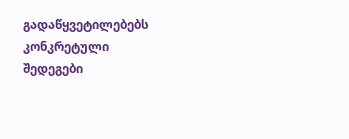გადაწყვეტილებებს კონკრეტული შედეგები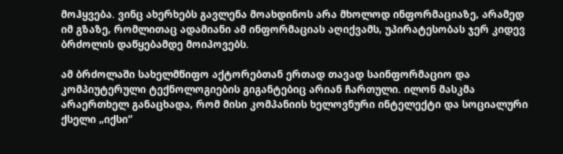მოჰყვება. ვინც ახერხებს გავლენა მოახდინოს არა მხოლოდ ინფორმაციაზე, არამედ იმ გზაზე, რომლითაც ადამიანი ამ ინფორმაციას აღიქვამს, უპირატესობას ჯერ კიდევ ბრძოლის დაწყებამდე მოიპოვებს.

ამ ბრძოლაში სახელმწიფო აქტორებთან ერთად თავად საინფორმაციო და კომპიუტერული ტექნოლოგიების გიგანტებიც არიან ჩართული. ილონ მასკმა არაერთხელ განაცხადა, რომ მისი კომპანიის ხელოვნური ინტელექტი და სოციალური ქსელი „იქსი“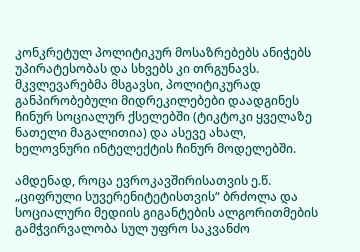კონკრეტულ პოლიტიკურ მოსაზრებებს ანიჭებს უპირატესობას და სხვებს კი თრგუნავს. მკვლევარებმა მსგავსი, პოლიტიკურად განპირობებული მიდრეკილებები დაადგინეს ჩინურ სოციალურ ქსელებში (ტიკტოკი ყველაზე ნათელი მაგალითია) და ასევე ახალ, ხელოვნური ინტელექტის ჩინურ მოდელებში.

ამდენად, როცა ევროკავშირისათვის ე.წ. „ციფრული სუვერენიტეტისთვის“ ბრძოლა და სოციალური მედიის გიგანტების ალგორითმების გამჭვირვალობა სულ უფრო საკვანძო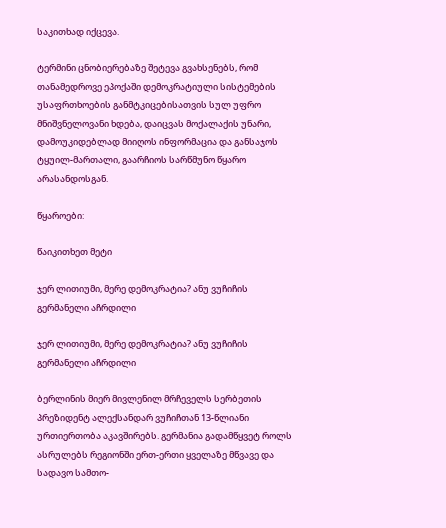საკითხად იქცევა.

ტერმინი ცნობიერებაზე შეტევა გვახსენებს, რომ თანამედროვე ეპოქაში დემოკრატიული სისტემების უსაფრთხოების განმტკიცებისათვის სულ უფრო მნიშვნელოვანი ხდება, დაიცვას მოქალაქის უნარი, დამოუკიდებლად მიიღოს ინფორმაცია და განსაჯოს ტყუილ-მართალი, გაარჩიოს სარწმუნო წყარო არასანდოსგან.

წყაროები:

წაიკითხეთ მეტი

ჯერ ლითიუმი, მერე დემოკრატია? ანუ ვუჩიჩის გერმანელი აჩრდილი

ჯერ ლითიუმი, მერე დემოკრატია? ანუ ვუჩიჩის გერმანელი აჩრდილი

ბერლინის მიერ მივლენილ მრჩეველს სერბეთის პრეზიდენტ ალექსანდარ ვუჩიჩთან 13-წლიანი ურთიერთობა აკავშირებს. გერმანია გადამწყვეტ როლს ასრულებს რეგიონში ერთ-ერთი ყველაზე მწვავე და სადავო სამთო-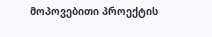მოპოვებითი პროექტის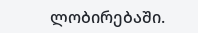ლობირებაში.